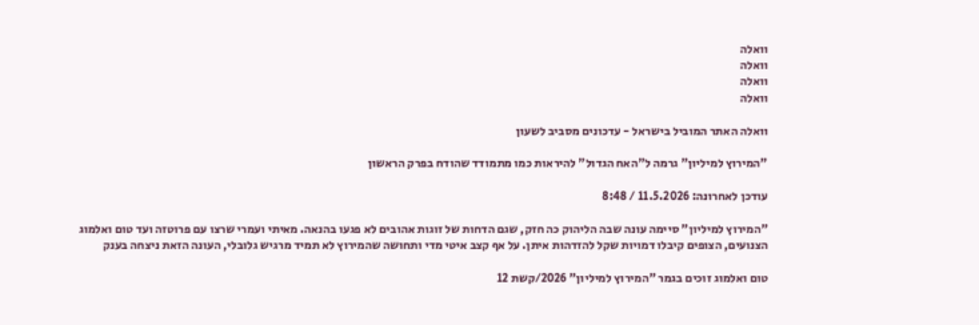וואלה
וואלה
וואלה
וואלה

וואלה האתר המוביל בישראל - עדכונים מסביב לשעון

"המירוץ למיליון" גרמה ל"האח הגדול" להיראות כמו מתמודד שהודח בפרק הראשון

עודכן לאחרונה: 11.5.2026 / 8:48

"המירוץ למיליון" סיימה עונה שבה הליהוק כה חזק, שגם הדחות של זוגות אהובים לא פגעו בהנאה. מאיתי ועמרי שרצו עם פרוטזה ועד טום ואלמוג הצנועים, הצופים קיבלו דמויות שקל להזדהות איתן. על אף קצב איטי מדי ותחושה שהמירוץ לא תמיד מרגיש גלובלי, העונה הזאת ניצחה בענק

טום ואלמוג זוכים בגמר "המירוץ למיליון" 2026/קשת 12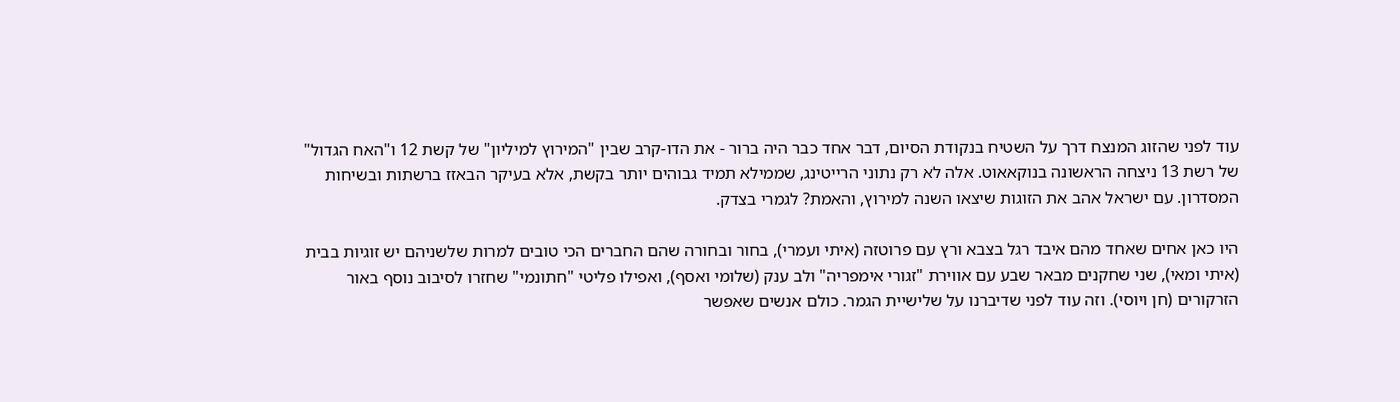עוד לפני שהזוג המנצח דרך על השטיח בנקודת הסיום, דבר אחד כבר היה ברור - את הדו-קרב שבין "המירוץ למיליון" של קשת 12 ו"האח הגדול" של רשת 13 ניצחה הראשונה בנוקאאוט. אלה לא רק נתוני הרייטינג, שממילא תמיד גבוהים יותר בקשת, אלא בעיקר הבאזז ברשתות ובשיחות המסדרון. עם ישראל אהב את הזוגות שיצאו השנה למירוץ, והאמת? לגמרי בצדק.

היו כאן אחים שאחד מהם איבד רגל בצבא ורץ עם פרוטזה (איתי ועמרי), בחור ובחורה שהם החברים הכי טובים למרות שלשניהם יש זוגיות בבית (איתי ומאי), שני שחקנים מבאר שבע עם אווירת "זגורי אימפריה" ולב ענק (שלומי ואסף), ואפילו פליטי "חתונמי" שחזרו לסיבוב נוסף באור הזרקורים (חן ויוסי). וזה עוד לפני שדיברנו על שלישיית הגמר. כולם אנשים שאפשר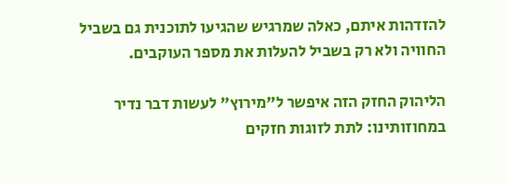להזדהות איתם, כאלה שמרגיש שהגיעו לתוכנית גם בשביל החוויה ולא רק בשביל להעלות את מספר העוקבים.

הליהוק החזק הזה איפשר ל"מירוץ" לעשות דבר נדיר במחוזותינו: לתת לזוגות חזקים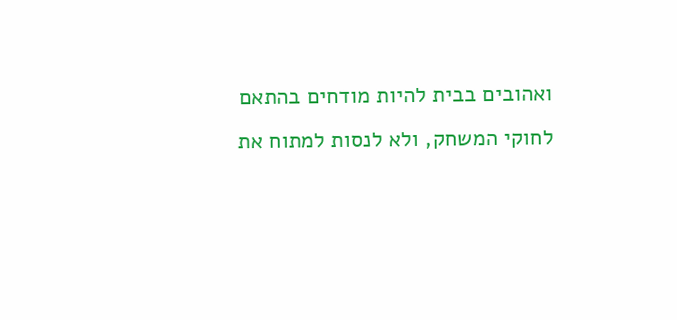ואהובים בבית להיות מודחים בהתאם לחוקי המשחק, ולא לנסות למתוח את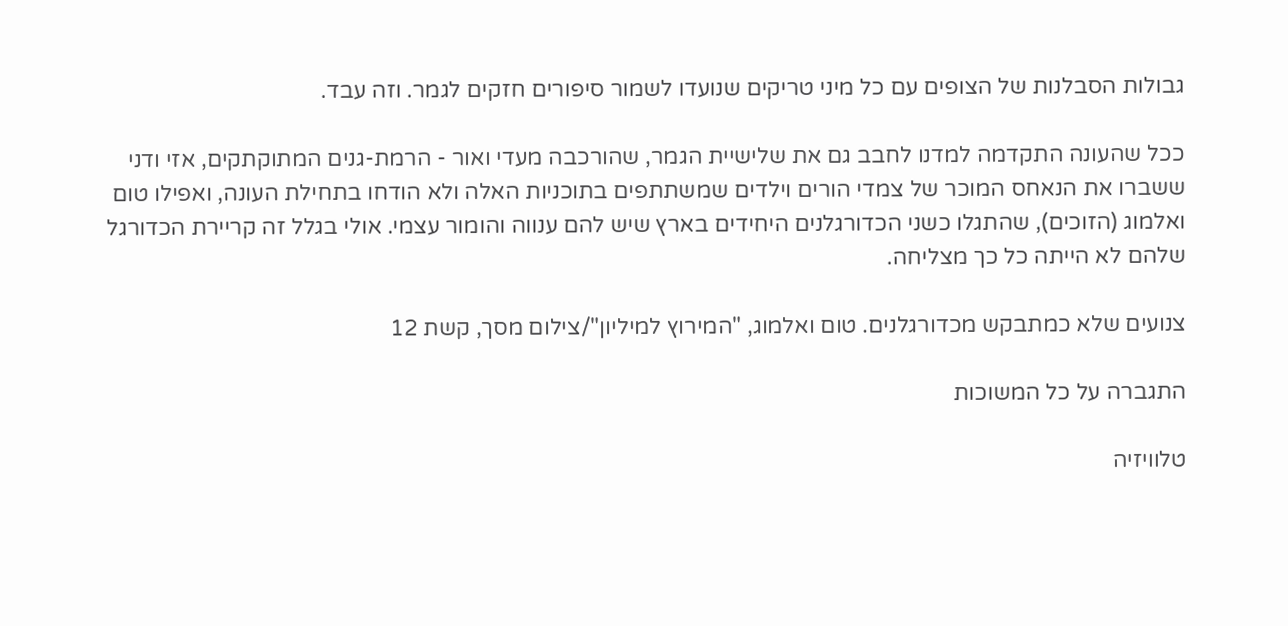גבולות הסבלנות של הצופים עם כל מיני טריקים שנועדו לשמור סיפורים חזקים לגמר. וזה עבד.

ככל שהעונה התקדמה למדנו לחבב גם את שלישיית הגמר, שהורכבה מעדי ואור - הרמת-גנים המתוקתקים, אזי ודני ששברו את הנאחס המוכר של צמדי הורים וילדים שמשתתפים בתוכניות האלה ולא הודחו בתחילת העונה, ואפילו טום ואלמוג (הזוכים), שהתגלו כשני הכדורגלנים היחידים בארץ שיש להם ענווה והומור עצמי. אולי בגלל זה קריירת הכדורגל שלהם לא הייתה כל כך מצליחה.

צנועים שלא כמתבקש מכדורגלנים. טום ואלמוג, "המירוץ למיליון"/צילום מסך, קשת 12

התגברה על כל המשוכות

טלוויזיה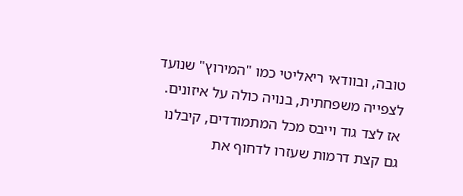טובה, ובוודאי ריאליטי כמו "המירוץ" שנועד לצפייה משפחתית, בנויה כולה על איזונים. אז לצד גוד וייבס מכל המתמודדים, קיבלנו גם קצת דרמות שעזרו לדחוף את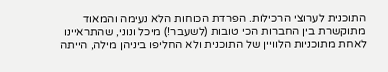התוכנית לערוצי הרכילות. הפרדת הכוחות הלא נעימה והמאוד מתוקשרת בין החברות הכי טובות (לשעבר!) מיכל ונוני, שהתראיינו לאחת מתוכניות הלוויין של התוכנית ולא החליפו ביניהן מילה, הייתה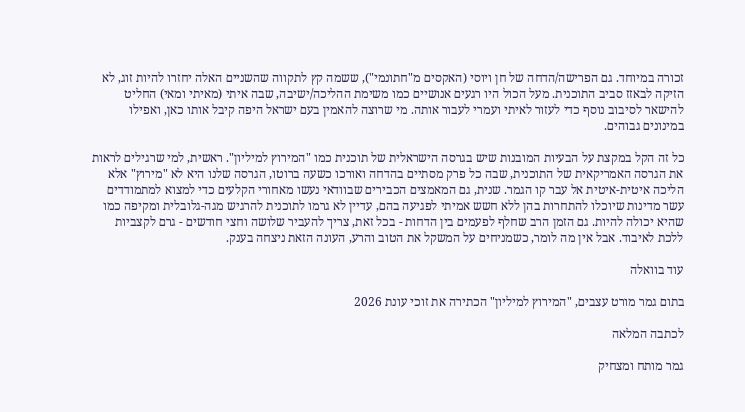זכורה במיוחד. גם הפרישה/הדחה של חן ויוסי (האקסים מ"חתונמי"), ששמה קץ לתקווה שהשניים האלה יחזרו להיות זוג, לא הזיקה לבאזז סביב התוכנית. מעל הכול היו רגעים אנושיים כמו משימת ההליכה/ישיבה, שבה איתי (מאיתי ומאי) החליט להישאר לסיבוב נוסף כדי לעזור לאיתי ועמרי לעבור אותה. מי שרוצה להאמין בעם ישראל היפה קיבל אותו כאן, ואפילו במינונים גבוהים.

כל זה הקל במקצת על הבעיות המובנות שיש בגרסה הישראלית של תוכנית כמו "המירוץ למיליון". ראשית, למי שרגילים לראות את הגרסה האמריקאית של התוכנית, שבה כל פרק מסתיים בהדחה ואורכו כשעה ברוטו, הגרסה שלנו היא לא "מירוץ" אלא הליכה איטית-איטית אל עבר קו הגמר. שנית, גם המאמצים הכבירים שבוודאי נעשו מאחורי הקלעים כדי למצוא למתמודדים עשר מדינות שיוכלו להתחרות בהן ללא חשש אמיתי לפגיעה בהם, עדיין לא גרמו לתוכנית להרגיש מגה-גלובלית ומקיפה כמו שהיא יכולה להיות. גם הזמן הרב שחלף לפעמים בין הדחות - בכל זאת, צריך להעביר שלושה וחצי חודשים - גרם לקצביות ללכת לאיבוד. אבל אין מה לומר, כשמניחים על המשקל את הטוב והרע, העונה הזאת ניצחה בענק.

עוד בוואלה

בתום גמר מורט עצבים, "המירוץ למיליון" הכתירה את זוכי עונת 2026

לכתבה המלאה

גמר מותח ומצחיק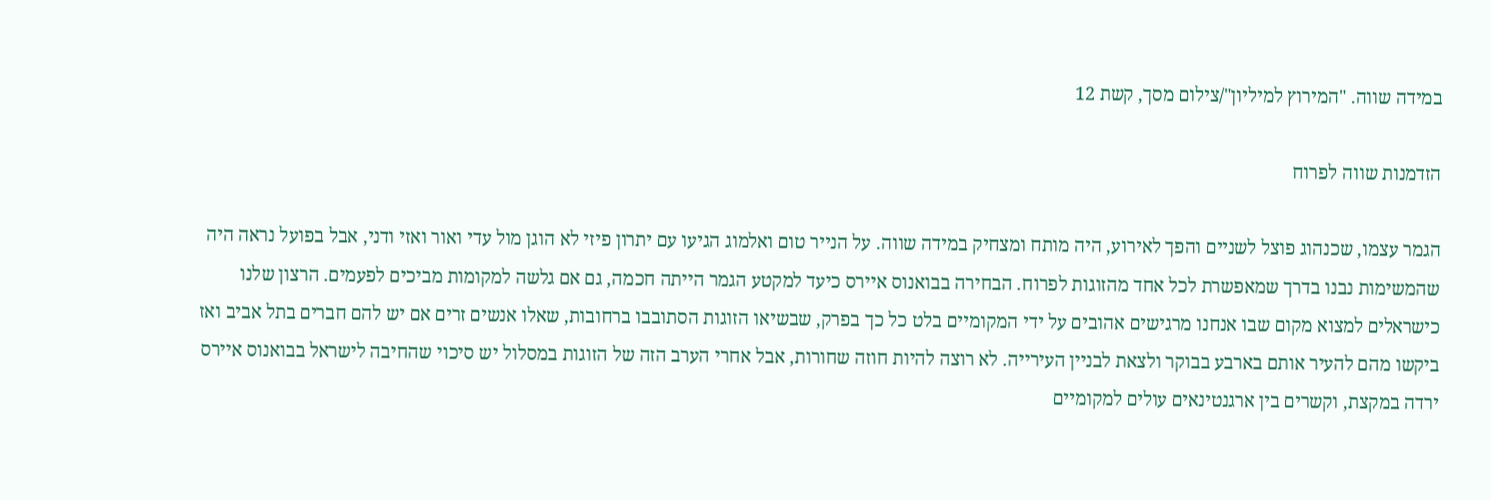במידה שווה. "המירוץ למיליון"/צילום מסך, קשת 12

הזדמנות שווה לפרוח

הגמר עצמו, שכנהוג פוצל לשניים והפך לאירוע, היה מותח ומצחיק במידה שווה. על הנייר טום ואלמוג הגיעו עם יתרון פיזי לא הוגן מול עדי ואור ואזי ודני, אבל בפועל נראה היה שהמשימות נבנו בדרך שמאפשרת לכל אחד מהזוגות לפרוח. הבחירה בבואנוס איירס כיעד למקטע הגמר הייתה חכמה, גם אם גלשה למקומות מביכים לפעמים. הרצון שלנו כישראלים למצוא מקום שבו אנחנו מרגישים אהובים על ידי המקומיים בלט כל כך בפרק, שבשיאו הזוגות הסתובבו ברחובות, שאלו אנשים זרים אם יש להם חברים בתל אביב ואז ביקשו מהם להעיר אותם בארבע בבוקר ולצאת לבניין העירייה. לא רוצה להיות חוזה שחורות, אבל אחרי הערב הזה של הזוגות במסלול יש סיכוי שהחיבה לישראל בבואנוס איירס ירדה במקצת, וקשרים בין ארגנטינאים עולים למקומיים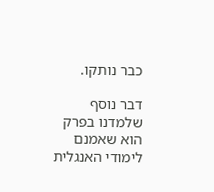כבר נותקו.

דבר נוסף שלמדנו בפרק הוא שאמנם לימודי האנגלית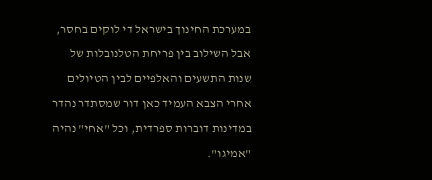במערכת החינוך בישראל די לוקים בחסר, אבל השילוב בין פריחת הטלנובלות של שנות התשעים והאלפיים לבין הטיולים אחרי הצבא העמיד כאן דור שמסתדר נהדר במדינות דוברות ספרדית, וכל "אחי" נהיה "אמיגו".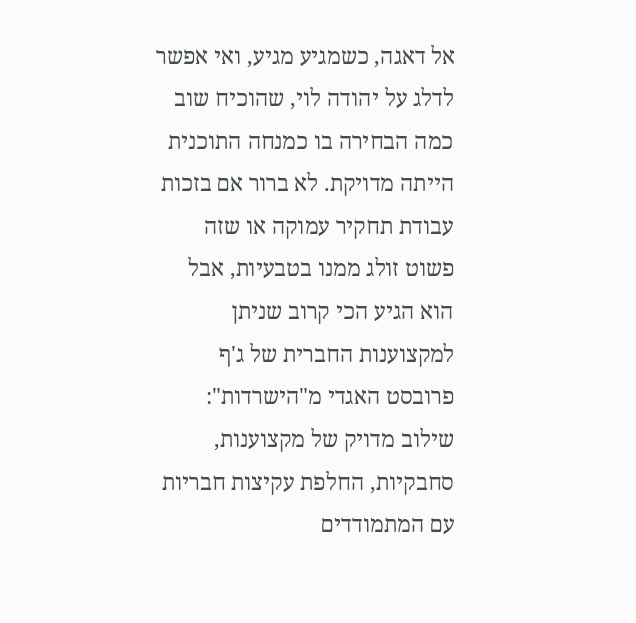אל דאגה, כשמגיע מגיע, ואי אפשר לדלג על יהודה לוי, שהוכיח שוב כמה הבחירה בו כמנחה התוכנית הייתה מדויקת. לא ברור אם בזכות עבודת תחקיר עמוקה או שזה פשוט זולג ממנו בטבעיות, אבל הוא הגיע הכי קרוב שניתן למקצוענות החברית של ג'ף פרובסט האגדי מ"הישרדות": שילוב מדויק של מקצוענות, סחבקיות, החלפת עקיצות חבריות עם המתמודדים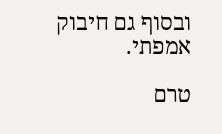ובסוף גם חיבוק אמפתי.

טרם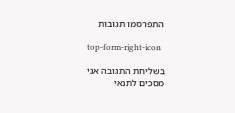התפרסמו תגובות

top-form-right-icon

בשליחת התגובה אני מסכים לתנאי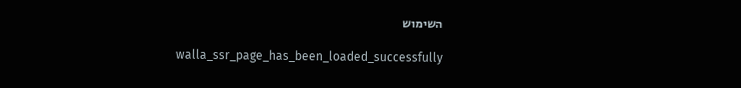השימוש

    walla_ssr_page_has_been_loaded_successfully